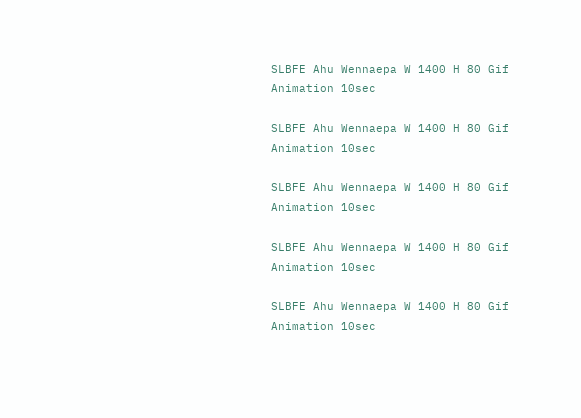SLBFE Ahu Wennaepa W 1400 H 80 Gif Animation 10sec

SLBFE Ahu Wennaepa W 1400 H 80 Gif Animation 10sec

SLBFE Ahu Wennaepa W 1400 H 80 Gif Animation 10sec

SLBFE Ahu Wennaepa W 1400 H 80 Gif Animation 10sec

SLBFE Ahu Wennaepa W 1400 H 80 Gif Animation 10sec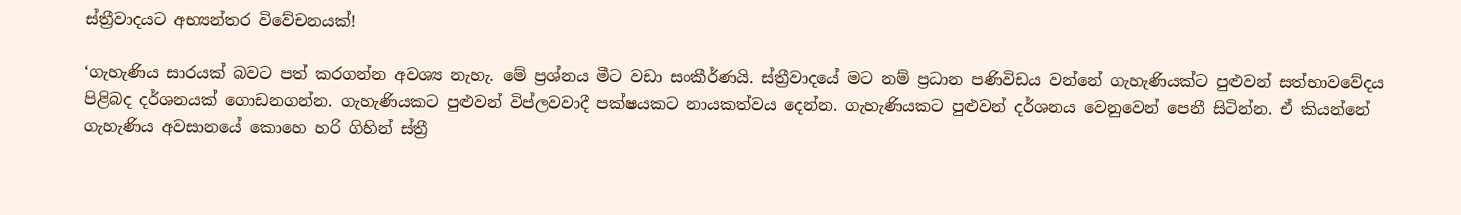ස්ත්‍රීවාදයට අභ්‍යන්තර විවේචනයක්!

‘ගැහැණිය සාරයක් බවට පත් කරගන්න අවශ්‍ය නැහැ. මේ ප්‍රශ්නය මීට වඩා සංකීර්ණයි. ස්ත්‍රීවාදයේ මට නම් ප්‍රධාන පණිවිඩය වන්නේ ගැහැණියක්ට පුළුවන් සත්භාවවේදය පිළිබද දර්ශනයක් ගොඩනගන්න. ගැහැණියකට පුළුවන් විප්ලවවාදී පක්ෂයකට නායකත්වය දෙන්න. ගැහැණියකට පුළුවන් දර්ශනය වෙනුවෙන් පෙනී සිටින්න. ඒ කියන්නේ ගැහැණිය අවසානයේ කොහෙ හරි ගිහින් ස්ත්‍රී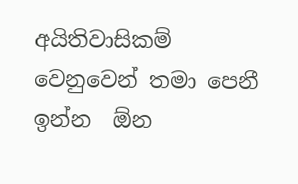අයිතිවාසිකම් වෙනුවෙන් තමා පෙනී ඉන්න  ඕන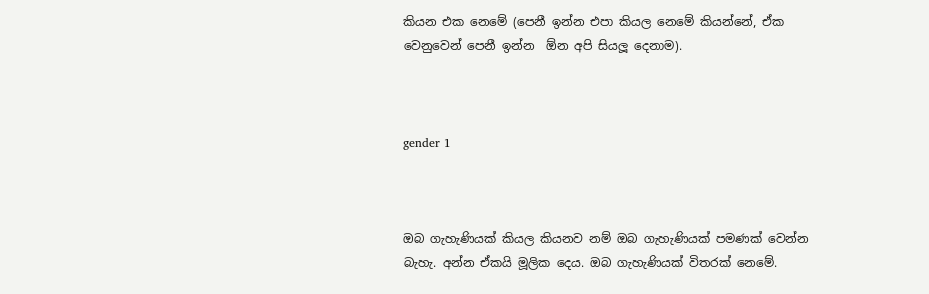කියන එක නෙමේ (පෙනී ඉන්න එපා කියල නෙමේ කියන්නේ, ඒක වෙනුවෙන් පෙනී ඉන්න  ඕන අපි සියලූ දෙනාම).



gender 1



ඔබ ගැහැණියක් කියල කියනව නම් ඔබ ගැහැණියක් පමණක් වෙන්න බැහැ. අන්න ඒකයි මූලික දෙය. ඔබ ගැහැණියක් විතරක් නෙමේ.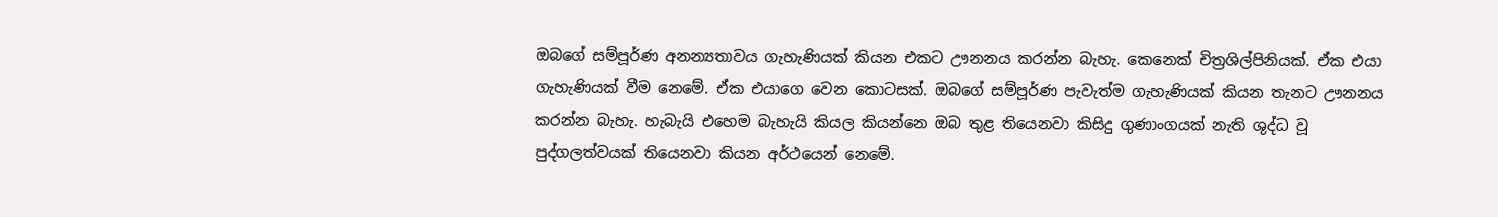ඔබගේ සම්පූර්ණ අනන්‍යතාවය ගැහැණියක් කියන එකට ඌනනය කරන්න බැහැ. කෙනෙක් චිත්‍රශිල්පිනියක්. ඒක එයා ගැහැණියක් වීම නෙමේ. ඒක එයාගෙ වෙන කොටසක්. ඔබගේ සම්පූර්ණ පැවැත්ම ගැහැණියක් කියන තැනට ඌනනය කරන්න බැහැ. හැබැයි එහෙම බැහැයි කියල කියන්නෙ ඔබ තුළ තියෙනවා කිසිදු ගුණාංගයක් නැති ශුද්ධ වූ පුද්ගලත්වයක් තියෙනවා කියන අර්ථයෙන් නෙමේ.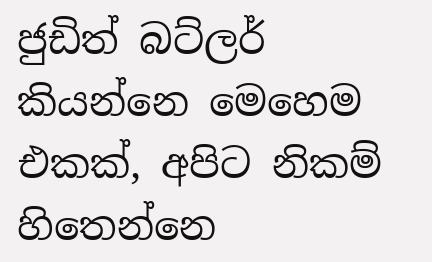ජුඩිත් බට්ලර් කියන්නෙ මෙහෙම එකක්, අපිට නිකම් හිතෙන්නෙ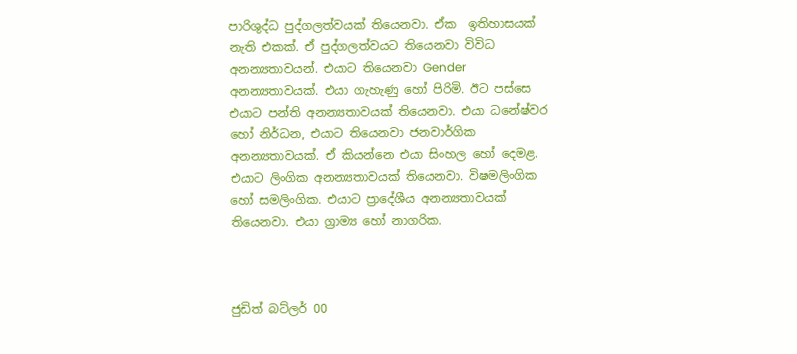පාරිශුද්ධ පුද්ගලත්වයක් තියෙනවා. ඒක  ඉතිහාසයක් නැති එකක්. ඒ පුද්ගලත්වයට තියෙනවා විවිධ අනන්‍යතාවයන්. එයාට තියෙනවා Gender අනන්‍යතාවයක්. එයා ගැහැණු හෝ පිරිමි. ඊට පස්සෙ එයාට පන්ති අනන්‍යතාවයක් තියෙනවා. එයා ධනේෂ්වර හෝ නිර්ධන, එයාට තියෙනවා ජනවාර්ගික අනන්‍යතාවයක්. ඒ කියන්නෙ එයා සිංහල හෝ දෙමළ. එයාට ලිංගික අනන්‍යතාවයක් තියෙනවා. විෂමලිංගික හෝ සමලිංගික. එයාට ප්‍රාදේශීය අනන්‍යතාවයක් තියෙනවා. එයා ග්‍රාම්‍ය හෝ නාගරික.



ජුඩිත් බට්ලර් 00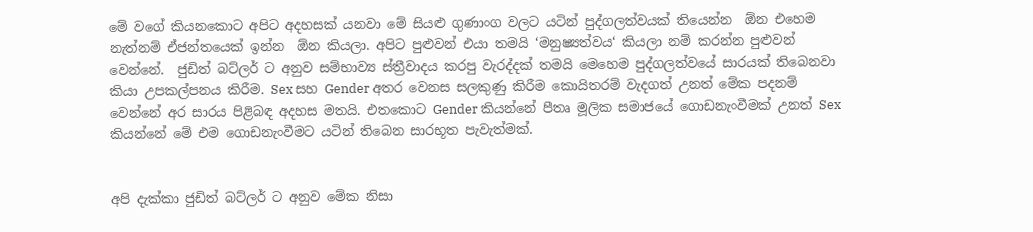මේ වගේ කියනකොට අපිට අදහසක් යනවා මේ සියළු ගුණාංග වලට යටින් පුද්ගලත්වයක් තියෙන්න  ඕන එහෙම නැත්නම් ඒජන්තයෙක් ඉන්න  ඕන කියලා. අපිට පුළුවන් එයා තමයි ‘මනුෂ්‍යත්වය‘ කියලා නම් කරන්න පුළුවන් වෙන්නේ.  ජුඩිත් බට්ලර් ට අනුව සම්භාව්‍ය ස්ත්‍රීවාදය කරපු වැරද්දක් තමයි මෙහෙම පුද්ගලත්වයේ සාරයක් තිබෙනවා කියා උපකල්පනය කිරීම. Sex සහ Gender අතර වෙනස සලකුණු කිරීම කොයිතරම් වැදගත් උනත් මේක පදනම් වෙන්නේ අර සාරය පිළිබඳ අදහස මතයි. එතකොට Gender කියන්නේ පීතෘ මූලික සමාජයේ ගොඩනැංවීමක් උනත් Sex  කියන්නේ මේ එම ගොඩනැංවීමට යටින් තිබෙන සාරභූත පැවැත්මක්.


අපි දැක්කා ජුඩිත් බට්ලර් ට අනුව මේක නිසා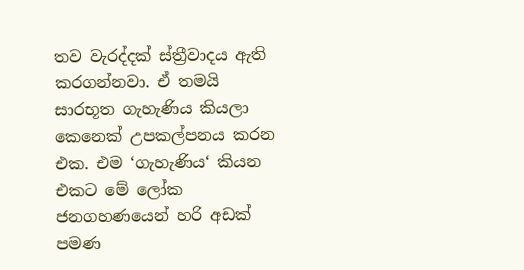තව වැරද්දක් ස්ත්‍රීවාදය ඇති කරගන්නවා. ඒ තමයි සාරභූත ගැහැණිය කියලා කෙනෙක් උපකල්පනය කරන එක. එම ‘ගැහැණිය‘ කියන එකට මේ ලෝක ජනගහණයෙන් හරි අඩක් පමණ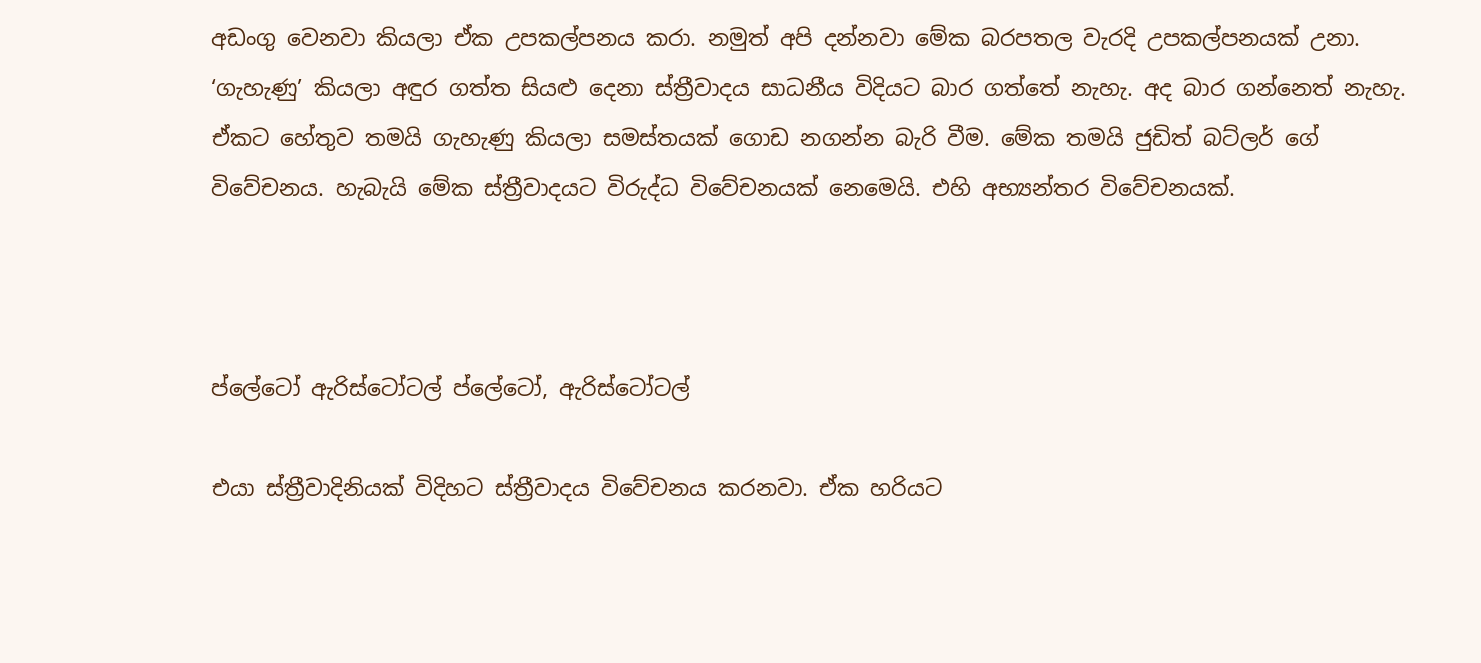අඩංගු වෙනවා කියලා ඒක උපකල්පනය කරා. නමුත් අපි දන්නවා මේක බරපතල වැරදි උපකල්පනයක් උනා.  ‘ගැහැණු’ කියලා අඳුර ගත්ත සියළු දෙනා ස්ත්‍රීවාදය සාධනීය විදියට බාර ගත්තේ නැහැ. අද බාර ගන්නෙත් නැහැ. ඒකට හේතුව තමයි ගැහැණු කියලා සමස්තයක් ගොඩ නගන්න බැරි වීම. මේක තමයි ජුඩිත් බට්ලර් ගේ විවේචනය. හැබැයි මේක ස්ත්‍රීවාදයට විරුද්ධ විවේචනයක් නෙමෙයි. එහි අභ්‍යන්තර විවේචනයක්.



ප්ලේටෝ ඇරිස්ටෝටල් ප්ලේටෝ, ඇරිස්ටෝටල්

එයා ස්ත්‍රීවාදිනියක් විදිහට ස්ත්‍රීවාදය විවේචනය කරනවා. ඒක හරියට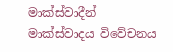මාක්ස්වාදීන් මාක්ස්වාදය විවේචනය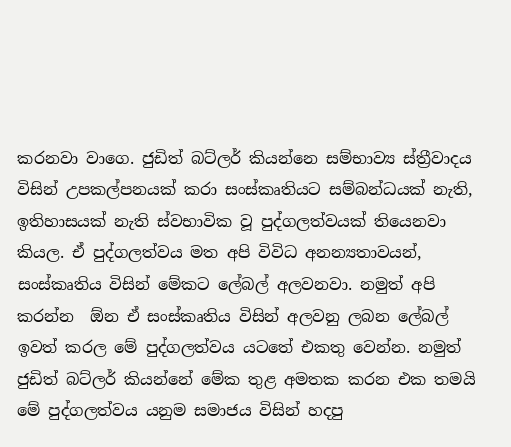කරනවා වාගෙ. ජුඩිත් බට්ලර් කියන්නෙ සම්භාව්‍ය ස්ත්‍රීවාදය විසින් උපකල්පනයක් කරා සංස්කෘතියට සම්බන්ධයක් නැති, ඉතිහාසයක් නැති ස්වභාවික වූ පුද්ගලත්වයක් තියෙනවා කියල. ඒ පුද්ගලත්වය මත අපි විවිධ අනන්‍යතාවයන්, සංස්කෘතිය විසින් මේකට ලේබල් අලවනවා. නමුත් අපි කරන්න  ඕන ඒ සංස්කෘතිය විසින් අලවනු ලබන ලේබල් ඉවත් කරල මේ පුද්ගලත්වය යටතේ එකතු වෙන්න. නමුත් ජුඩිත් බට්ලර් කියන්නේ මේක තුළ අමතක කරන එක තමයි මේ පුද්ගලත්වය යනුම සමාජය විසින් හදපු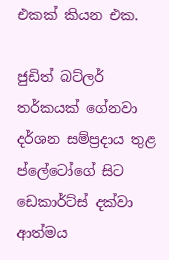එකක් කියන එක.

ජුඩිත් බට්ලර් තර්කයක් ගේනවා දර්ශන සම්ප්‍රදාය තුළ ප්ලේටෝගේ සිට ඩෙකාර්ට්ස් දක්වා ආත්මය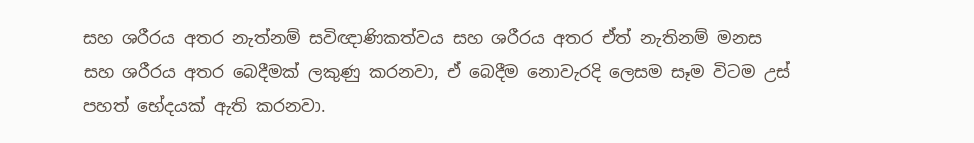සහ ශරීරය අතර නැත්නම් සවිඥාණිකත්වය සහ ශරීරය අතර ඒත් නැතිනම් මනස සහ ශරීරය අතර බෙදීමක් ලකුණු කරනවා, ඒ බෙදීම නොවැරදි ලෙසම සෑම විටම උස් පහත් භේදයක් ඇති කරනවා.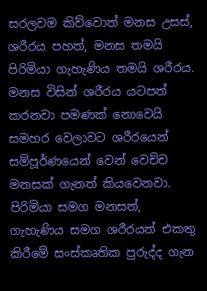සරලවම කිව්වොත් මනස උසස්, ශරීරය පහත්, මනස තමයි පිරිමියා ගැහැණිය තමයි ශරීරය. මනස විසින් ශරීරය යටපත් කරනවා පමණක් නොවෙයි සමහර වෙලාවට ශරීරයෙන් සම්පූර්ණයෙන් වෙන් වෙච්ච මනසක් ගැනත් කියවෙනවා. පිරිමියා සමග මනසත්, ගැහැණිය සමග ශරීරයත් එකතු කිරීමේ සංස්කෘතික පුරුද්ද ගැන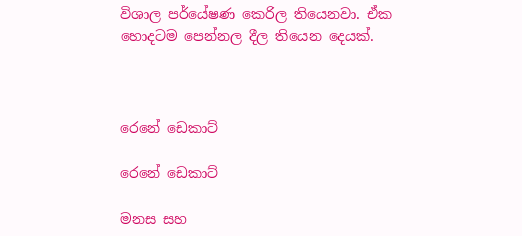විශාල පර්යේෂණ කෙරිල තියෙනවා. ඒක හොදටම පෙන්නල දීල තියෙන දෙයක්.



රෙනේ ඩෙකාට්

රෙනේ ඩෙකාට්

මනස සහ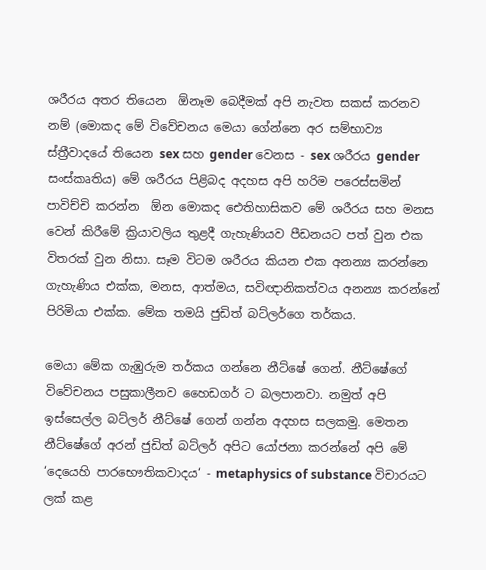ශරීරය අතර තියෙන  ඕනෑම බෙදීමක් අපි නැවත සකස් කරනව නම් (මොකද මේ විවේචනය මෙයා ගේන්නෙ අර සම්භාව්‍ය ස්ත්‍රීවාදයේ තියෙන sex සහ gender වෙනස - sex ශරීරය gender සංස්කෘතිය) මේ ශරීරය පිළිබද අදහස අපි හරිම පරෙස්සමින් පාවිච්චි කරන්න  ඕන මොකද ඓතිහාසිකව මේ ශරීරය සහ මනස වෙන් කිරීමේ ක්‍රියාවලිය තුළදී ගැහැණියව පීඩනයට පත් වුන එක විතරක් වුන නිසා. සෑම විටම ශරීරය කියන එක අනන්‍ය කරන්නෙ ගැහැණිය එක්ක, මනස, ආත්මය, සවිඥානිකත්වය අනන්‍ය කරන්නේ පිරිමියා එක්ක. මේක තමයි ජුඩිත් බට්ලර්ගෙ තර්කය.

මෙයා මේක ගැඹුරුම තර්කය ගන්නෙ නීට්ෂේ ගෙන්. නීට්ෂේගේ විවේචනය පසුකාලීනව හෛඩගර් ට බලපානවා. නමුත් අපි ඉස්සෙල්ල බට්ලර් නීට්ෂේ ගෙන් ගන්න අදහස සලකමු. මෙතන නීට්ෂේගේ අරන් ජුඩිත් බට්ලර් අපිට යෝජනා කරන්නේ අපි මේ ‘දෙයෙහි පාරභෞතිකවාදය‘ - metaphysics of substance විචාරයට ලක් කළ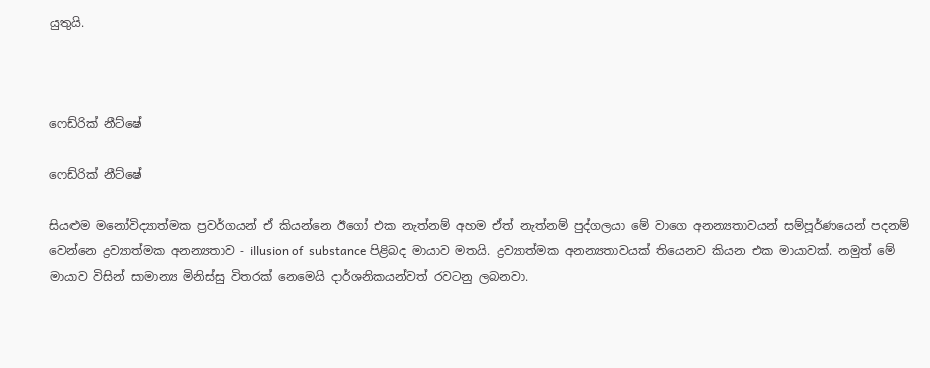යුතුයි.



ෆෙඩ්රික් නීට්ෂේ

ෆෙඩ්රික් නීට්ෂේ

සියළුම මනෝවිද්‍යාත්මක ප්‍රවර්ගයන් ඒ කියන්නෙ ඊගෝ එක නැත්නම් අහම ඒත් නැත්නම් පුද්ගලයා මේ වාගෙ අනන්‍යතාවයන් සම්පූර්ණයෙන් පදනම් වෙන්නෙ ද්‍රව්‍යාත්මක අනන්‍යතාව - illusion of  substance පිළිබද මායාව මතයි. ද්‍රව්‍යාත්මක අනන්‍යතාවයක් තියෙනව කියන එක මායාවක්. නමුත් මේ මායාව විසින් සාමාන්‍ය මිනිස්සු විතරක් නෙමෙයි දාර්ශනිකයන්වත් රවටනු ලබනවා.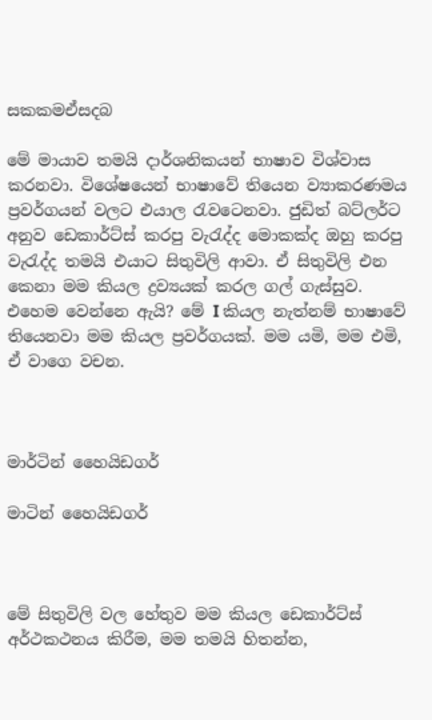සකකමඒසදබ

මේ මායාව තමයි දාර්ශනිකයන් භාෂාව විශ්වාස කරනවා. විශේෂයෙන් භාෂාවේ තියෙන ව්‍යාකරණමය ප්‍රවර්ගයන් වලට එයාල රැවටෙනවා. ජුඩිත් බට්ලර්ට අනුව ඩෙකාර්ට්ස් කරපු වැරැද්ද මොකක්ද ඔහු කරපු වැරැද්ද තමයි එයාට සිතුවිලි ආවා. ඒ සිතුවිලි එන කෙනා මම කියල ද්‍රව්‍යයක් කරල ගල් ගැස්සුව. එහෙම වෙන්නෙ ඇයි? මේ I කියල නැත්නම් භාෂාවේ තියෙනවා මම කියල ප්‍රවර්ගයක්. මම යමි, මම එමි, ඒ වාගෙ වචන.



මාර්ටින් හෛයිඩගර්

මාටින් හෛයිඩගර්



මේ සිතුවිලි වල හේතුව මම කියල ඩෙකාර්ට්ස් අර්ථකථනය කිරීම, මම තමයි හිතන්න,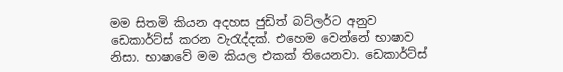මම සිතමි කියන අදහස ජුඩිත් බට්ලර්ට අනුව ඩෙකාර්ට්ස් කරන වැරැද්දක්. එහෙම වෙන්නේ භාෂාව නිසා. භාෂාවේ මම කියල එකක් තියෙනවා. ඩෙකාර්ට්ස්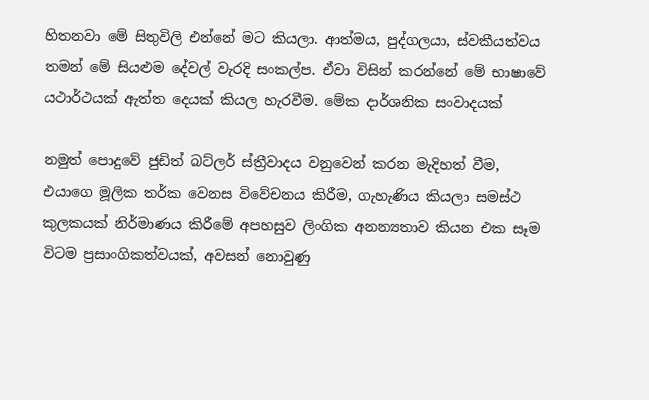හිතනවා මේ සිතුවිලි එන්නේ මට කියලා. ආත්මය, පුද්ගලයා, ස්වකීයත්වය තමන් මේ සියළුම දේවල් වැරදි සංකල්ප. ඒවා විසින් කරන්නේ මේ භාෂාවේ යථාර්ථයක් ඇත්ත දෙයක් කියල හැරවීම. මේක දාර්ශනික සංවාදයක්

නමුත් පොදුවේ ජුඩිත් බට්ලර් ස්ත්‍රීවාදය වනුවෙන් කරන මැදිහත් වීම, එයාගෙ මූලික තර්ක වෙනස විවේචනය කිරීම, ගැහැණිය කියලා සමස්ථ කුලකයක් නිර්මාණය කිරීමේ අපහසුව ලිංගික අනන්‍යතාව කියන එක සෑම විටම ප්‍රසාංගිකත්වයක්, අවසන් නොවුණු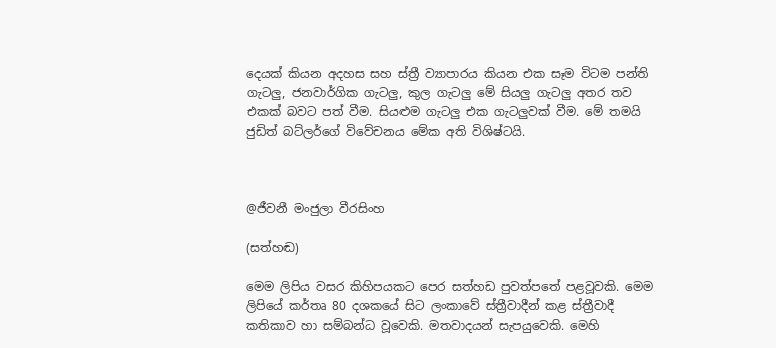දෙයක් කියන අදහස සහ ස්ත්‍රී ව්‍යාපාරය කියන එක සෑම විටම පන්ති ගැටලු, ජනවාර්ගික ගැටලු, කුල ගැටලු මේ සියලු ගැටලු අතර තව එකක් බවට පත් වීම. සියළුම ගැටලු එක ගැටලුවක් වීම. මේ තමයි ජුඩිත් බට්ලර්ගේ විවේචනය මේක අති විශිෂ්ටයි.



@ජීවනී මංජුලා වීරසිංහ

(සත්හඬ)

මෙම ලිපිය වසර කිහිපයකට පෙර සත්හඩ පුවත්පතේ පළවූවකි. මෙම ලිපියේ කර්තෘ 80 දශකයේ සිට ලංකාවේ ස්ත්‍රීවාදීන් කළ ස්ත්‍රීවාදී කතිකාව හා සම්බන්ධ වූවෙකි. මතවාදයන් සැපයුවෙකි. මෙහි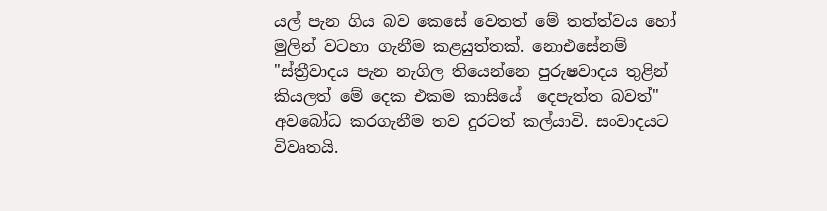යල් පැන ගිය බව කෙසේ වෙතත් මේ තත්ත්වය හෝ මුලින් වටහා ගැනීම කළයුත්තක්. නොඑසේනම් "ස්ත්‍රීවාදය පැන නැගිල තියෙන්නෙ පුරුෂවාදය තුළින් කියලත් මේ දෙක එකම කාසියේ  දෙපැත්ත බවත්" අවබෝධ කරගැනීම තව දුරටත් කල්යාවි. සංවාදයට විවෘතයි.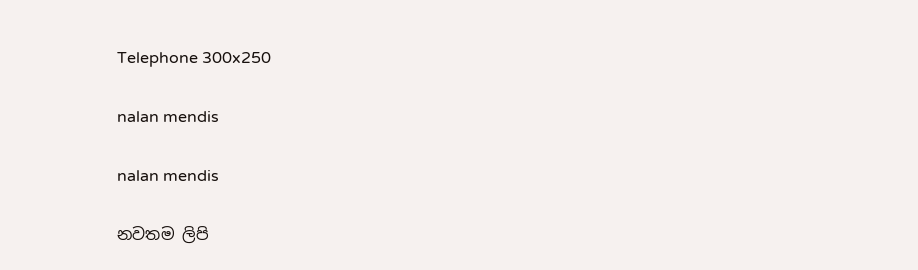Telephone 300x250

nalan mendis

nalan mendis

නවතම ලිපි